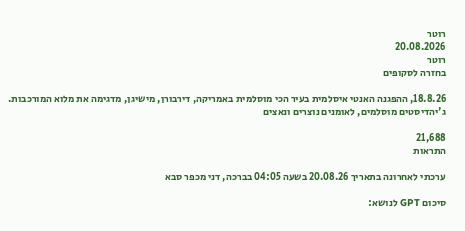רוטר
20.08.2026
רוטר
בחזרה לסקופים

18.8.26, ההפגנה האנטי איסלמית בעיר הכי מוסלמית באמריקה, דירבורן, מישיגן, מדגימה את מלוא המורכבות. ג'יהדיסטים מוסלמים, לאומנים נוצרים ונאצים

21,688
התראות

ערכתי לאחרונה בתאריך 20.08.26 בשעה 04:05 בברכה, דני מכפר סבא

סיכום GPT לנושא: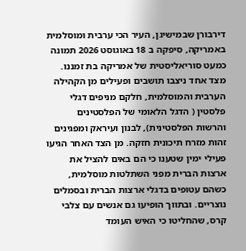דירבורן שבמישיגן, העיר הכי ערבית ומוסלמית באמריקה, סיפקה ב 18 באוגוסט 2026 תמונה כמעט סוריאליסטית של אמריקה בת זמננו. מצד אחד ניצבו תושבים ופעילים מן הקהילה הערבית והמוסלמית, חלקם מניפים דגלי פלסטין ( הדגל הלאומי של הפלסטינים והרשות הפלסטינית), לבנון ועיראק ומפגינים זהות מזרח תיכונית חזקה. מן הצד האחר הגיעו פעילי ימין שטענו כי הם באים להציל את ארצות הברית מפני השתלטות מוסלמית, כשהם עטופים בדגלי ארצות הברית ובסמלים נוצריים. ובתווך הופיעו גם אנשים עם צלבי קרס, שהחליטו כי האיש העומד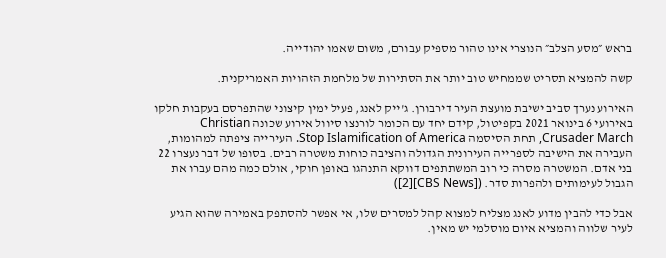בראש ״מסע הצלב״ הנוצרי אינו טהור מספיק עבורם, משום שאמו יהודייה.

קשה להמציא תסריט שממחיש טוב יותר את הסתירות של מלחמת הזהויות האמריקנית.

האירוע נערך סביב ישיבת מועצת העיר דירבורן. ג'ייק לאנג, פעיל ימין קיצוני שהתפרסם בעקבות חלקו באירועי 6 בינואר 2021 בקפיטול, קידם יחד עם הכומר לורנצו סיוול אירוע שכונה Christian Crusader March, תחת הסיסמה Stop Islamification of America. העירייה ציפתה למהומות, העבירה את הישיבה לספרייה העירונית הגדולה והציבה כוחות משטרה רבים. בסופו של דבר נעצרו 22 בני אדם. המשטרה מסרה כי רוב המשתתפים דווקא התנהגו באופן חוקי, אולם כמה מהם עברו את הגבול לעימותים ולהפרות סדר. ([CBS News][2])

אבל כדי להבין מדוע לאנג מצליח למצוא קהל למסרים שלו, אי אפשר להסתפק באמירה שהוא הגיע לעיר שלווה והמציא איום מוסלמי יש מאין.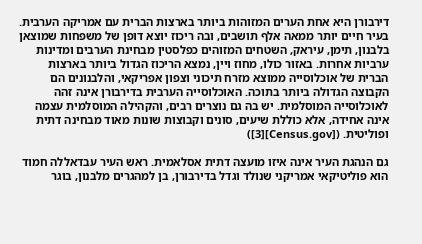דירבורן היא אחת הערים המזוהות ביותר בארצות הברית עם אמריקה הערבית. בעיר חיים יותר ממאה אלף תושבים, ובה ריכוז יוצא דופן של משפחות שמוצאן בלבנון, תימן, עיראק, השטחים המזוהים כפלסטין מבחינת הערבים ומדינות ערביות אחרות. באזור כולו, מחוז ויין, נמצא הריכוז הגדול ביותר בארצות הברית של אוכלוסייה ממוצא מזרח תיכוני וצפון אפריקאי, והלבנונים הם הקבוצה הגדולה ביותר בתוכה. האוכלוסייה הערבית בדירבורן אינה זהה לאוכלוסייה המוסלמית. יש בה גם נוצרים רבים, והקהילה המוסלמית עצמה אינה אחידה, אלא כוללת שיעים, סונים וקבוצות שונות מאוד מבחינה דתית ופוליטית. ([Census.gov][3])

גם הנהגת העיר אינה איזו מועצה דתית אסלאמית. ראש העיר עבדאללה חמוד הוא פוליטיקאי אמריקני שנולד וגדל בדירבורן, בן למהגרים מלבנון, בוגר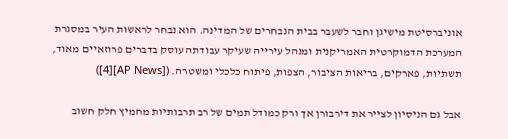אוניברסיטת מישיגן וחבר לשעבר בבית הנבחרים של המדינה. הוא נבחר לראשות העיר במסגרת המערכת הדמוקרטית האמריקנית ומנהל עירייה שעיקר עבודתה עוסק בדברים פרוזאיים מאוד, תשתיות, פארקים, בריאות הציבור, הצפות, פיתוח כלכלי ומשטרה. ([AP News][4])

אבל גם הניסיון לצייר את דירבורן אך ורק כמודל תמים של רב תרבותיות מחמיץ חלק חשוב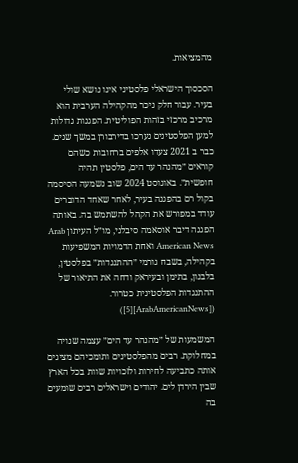מהמציאות.

הסכסוך הישראלי פלסטיני אינו נושא שולי בעיר. עבור חלק ניכר מהקהילה הערבית הוא מרכיב מרכזי בזהות הפוליטית. הפגנות גדולות למען הפלסטינים נערכו בדירבורן במשך שנים. כבר ב 2021 צעדו אלפים ברחובות כשהם קוראים ״מהנהר עד הים, פלסטין תהיה חופשית״. באוגוסט 2024 שוב נשמעה הסיסמה בקול רם בהפגנה בעיר, לאחר שאחד הדוברים עודד במפורש את הקהל להשתמש בה. באותה הפגנה דיבר אוסאמה סיבלני, מו״ל העיתון Arab American News ואחת הדמויות המשפיעות בקהילה, בשבח גורמי ״ההתנגדות״ בפלסטין, בלבנון, בתימן ובעיראק ודחה את התיאור של ההתנגדות הפלסטינית כטרור. ([ArabAmericanNews][5])

המשמעות של ״מהנהר עד הים״ עצמה שנויה במחלוקת. רבים מהפלסטינים ותומכיהם מציגים אותה כתביעה לחירות ולזכויות שוות בכל הארץ שבין הירדן לים. יהודים וישראלים רבים שומעים בה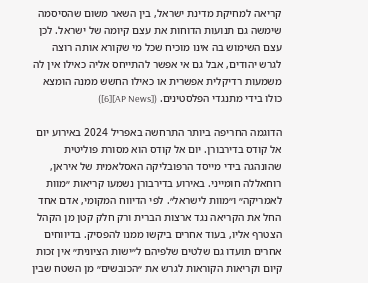קריאה למחיקת מדינת ישראל, בין השאר משום שהסיסמה שימשה גם תנועות הדוחות את עצם קיומה של ישראל. לכן עצם השימוש בה אינו מוכיח שכל מי שקורא אותה רוצה לגרש יהודים, אבל גם אי אפשר להתייחס אליה כאילו אין לה משמעות רדיקלית אפשרית או כאילו החשש ממנה הומצא כולו בידי מתנגדי הפלסטינים. ([AP News][6])

הדוגמה החריפה ביותר התרחשה באפריל 2024 באירוע יום אל קודס בדירבורן. יום אל קודס הוא מסורת פוליטית שהונהגה בידי מייסד הרפובליקה האסלאמית של איראן, רוחאללה חומייני. באירוע בדירבורן נשמעו קריאות ״מוות לאמריקה״ ו״מוות לישראל״. לפי הדיווח המקומי, אדם אחד החל את הקריאה נגד ארצות הברית ורק חלק קטן מן הקהל הצטרף אליו, בעוד אחרים ביקשו ממנו להפסיק. בדיווחים אחרים תועדו גם שלטים שלפיהם ל״ישות הציונית״ אין זכות קיום וקריאות הקוראות לגרש את ״הכובשים״ מן השטח שבין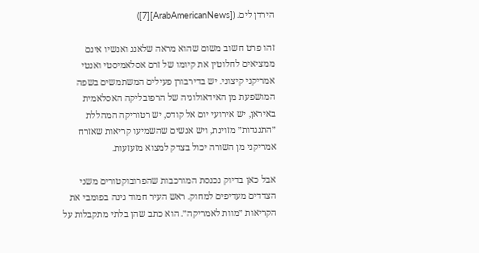הירדן לים. ([ArabAmericanNews][7])

זהו פרט חשוב משום שהוא מראה שלאנג ואנשיו אינם ממציאים לחלוטין את קיומו של זרם אסלאמיסטי ואנטי אמריקני קיצוני. יש בדירבורן פעילים המשתמשים בשפה המושפעת מן האידאולוגיה של הרפובליקה האסלאמית באיראן, יש אירועי יום אל קודס, יש רטוריקה המהללת ״התנגדות״ מזוינת, ויש אנשים שהשמיעו קריאות שאזרח אמריקני מן השורה יכול בצדק למצוא מזעזעות.

אבל כאן בדיוק נכנסת המורכבות שהפרובוקטורים משני הצדדים מעדיפים למחוק. ראש העיר חמוד גינה בפומבי את הקריאות ״מוות לאמריקה״. הוא כתב שהן בלתי מתקבלות על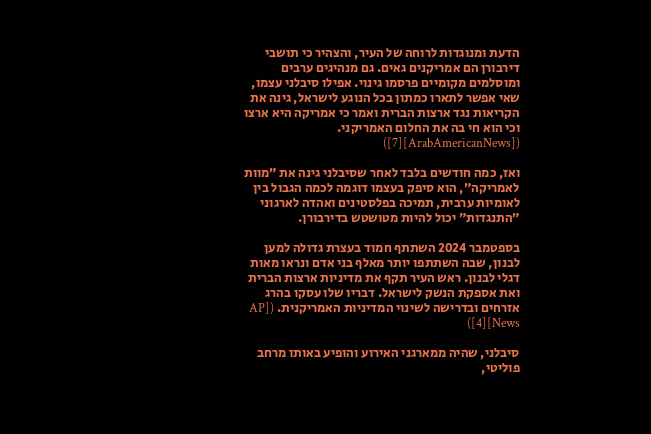הדעת ומנוגדות לרוחה של העיר, והצהיר כי תושבי דירבורן הם אמריקנים גאים. גם מנהיגים ערבים ומוסלמים מקומיים פרסמו גינוי. אפילו סיבלני עצמו, שאי אפשר לתארו כמתון בכל הנוגע לישראל, גינה את הקריאות נגד ארצות הברית ואמר כי אמריקה היא ארצו וכי הוא חי בה את החלום האמריקני. ([ArabAmericanNews][7])

ואז, כמה חודשים בלבד לאחר שסיבלני גינה את ״מוות לאמריקה״, הוא סיפק בעצמו דוגמה לכמה הגבול בין לאומיות ערבית, תמיכה בפלסטינים ואהדה לארגוני ״התנגדות״ יכול להיות מטושטש בדירבורן.

בספטמבר 2024 השתתף חמוד בעצרת גדולה למען לבנון, שבה השתתפו יותר מאלף בני אדם ונראו מאות דגלי לבנון. ראש העיר תקף את מדיניות ארצות הברית ואת אספקת הנשק לישראל. דבריו שלו עסקו בהרג אזרחים ובדרישה לשינוי המדיניות האמריקנית. ([AP News][4])

סיבלני, שהיה ממארגני האירוע והופיע באותו מרחב פוליטי,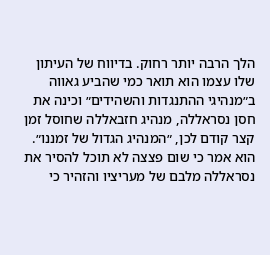הלך הרבה יותר רחוק. בדיווח של העיתון שלו עצמו הוא תואר כמי שהביע גאווה ב״מנהיגי ההתנגדות והשהידים״ וכינה את חסן נסראללה, מנהיג חזבאללה שחוסל זמן קצר קודם לכן, ״המנהיג הגדול של זמננו״. הוא אמר כי שום פצצה לא תוכל להסיר את נסראללה מלבם של מעריציו והזהיר כי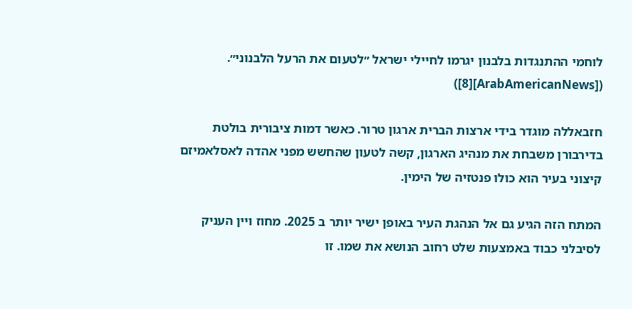לוחמי ההתנגדות בלבנון יגרמו לחיילי ישראל ״לטעום את הרעל הלבנוני״. ([ArabAmericanNews][8])

חזבאללה מוגדר בידי ארצות הברית ארגון טרור. כאשר דמות ציבורית בולטת בדירבורן משבחת את מנהיג הארגון, קשה לטעון שהחשש מפני אהדה לאסלאמיזם קיצוני בעיר הוא כולו פנטזיה של הימין.

המתח הזה הגיע גם אל הנהגת העיר באופן ישיר יותר ב 2025. מחוז ויין העניק לסיבלני כבוד באמצעות שלט רחוב הנושא את שמו. זו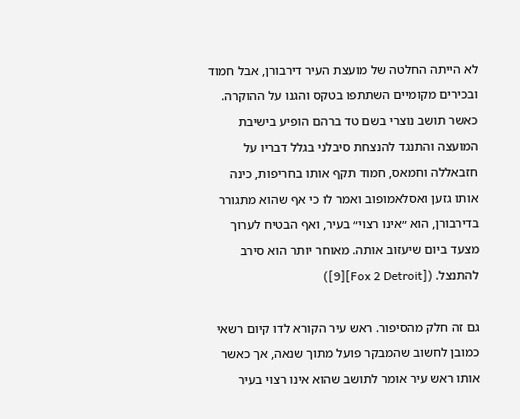לא הייתה החלטה של מועצת העיר דירבורן, אבל חמוד ובכירים מקומיים השתתפו בטקס והגנו על ההוקרה. כאשר תושב נוצרי בשם טד ברהם הופיע בישיבת המועצה והתנגד להנצחת סיבלני בגלל דבריו על חזבאללה וחמאס, חמוד תקף אותו בחריפות, כינה אותו גזען ואסלאמופוב ואמר לו כי אף שהוא מתגורר בדירבורן, הוא ״אינו רצוי״ בעיר, ואף הבטיח לערוך מצעד ביום שיעזוב אותה. מאוחר יותר הוא סירב להתנצל. ([Fox 2 Detroit][9])

גם זה חלק מהסיפור. ראש עיר הקורא לדו קיום רשאי כמובן לחשוב שהמבקר פועל מתוך שנאה, אך כאשר אותו ראש עיר אומר לתושב שהוא אינו רצוי בעיר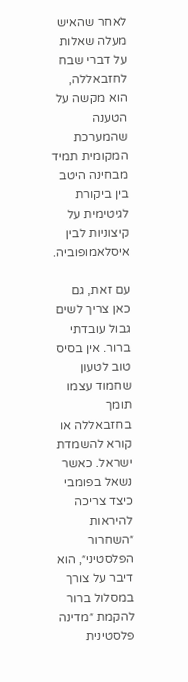לאחר שהאיש מעלה שאלות על דברי שבח לחזבאללה, הוא מקשה על הטענה שהמערכת המקומית תמיד מבחינה היטב בין ביקורת לגיטימית על קיצוניות לבין איסלאמופוביה.

עם זאת, גם כאן צריך לשים גבול עובדתי ברור. אין בסיס טוב לטעון שחמוד עצמו תומך בחזבאללה או קורא להשמדת ישראל. כאשר נשאל בפומבי כיצד צריכה להיראות ״השחרור הפלסטיני״, הוא דיבר על צורך במסלול ברור להקמת ״מדינה פלסטינית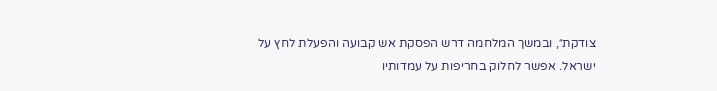צודקת״, ובמשך המלחמה דרש הפסקת אש קבועה והפעלת לחץ על ישראל. אפשר לחלוק בחריפות על עמדותיו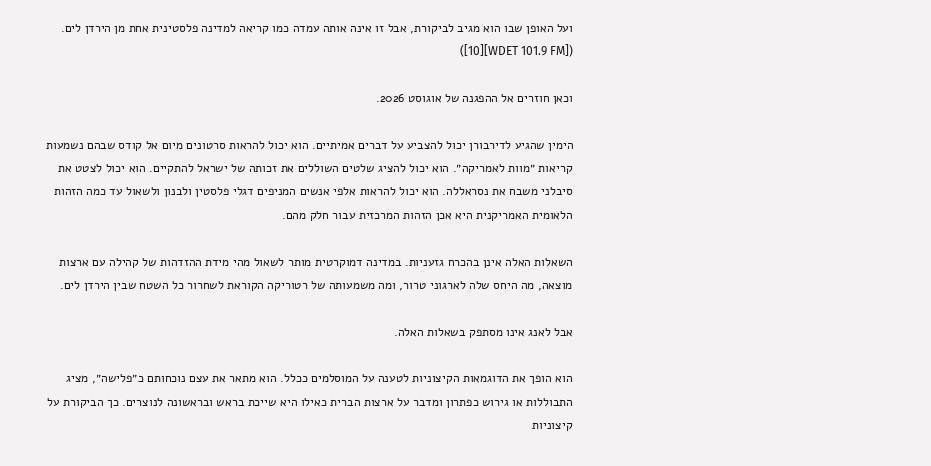ועל האופן שבו הוא מגיב לביקורת, אבל זו אינה אותה עמדה כמו קריאה למדינה פלסטינית אחת מן הירדן לים. ([WDET 101.9 FM][10])

וכאן חוזרים אל ההפגנה של אוגוסט 2026.

הימין שהגיע לדירבורן יכול להצביע על דברים אמיתיים. הוא יכול להראות סרטונים מיום אל קודס שבהם נשמעות קריאות ״מוות לאמריקה״. הוא יכול להציג שלטים השוללים את זכותה של ישראל להתקיים. הוא יכול לצטט את סיבלני משבח את נסראללה. הוא יכול להראות אלפי אנשים המניפים דגלי פלסטין ולבנון ולשאול עד כמה הזהות הלאומית האמריקנית היא אכן הזהות המרכזית עבור חלק מהם.

השאלות האלה אינן בהכרח גזעניות. במדינה דמוקרטית מותר לשאול מהי מידת ההזדהות של קהילה עם ארצות מוצאה, מה היחס שלה לארגוני טרור, ומה משמעותה של רטוריקה הקוראת לשחרור כל השטח שבין הירדן לים.

אבל לאנג אינו מסתפק בשאלות האלה.

הוא הופך את הדוגמאות הקיצוניות לטענה על המוסלמים ככלל. הוא מתאר את עצם נוכחותם כ״פלישה״, מציג התבוללות או גירוש כפתרון ומדבר על ארצות הברית כאילו היא שייכת בראש ובראשונה לנוצרים. כך הביקורת על קיצוניות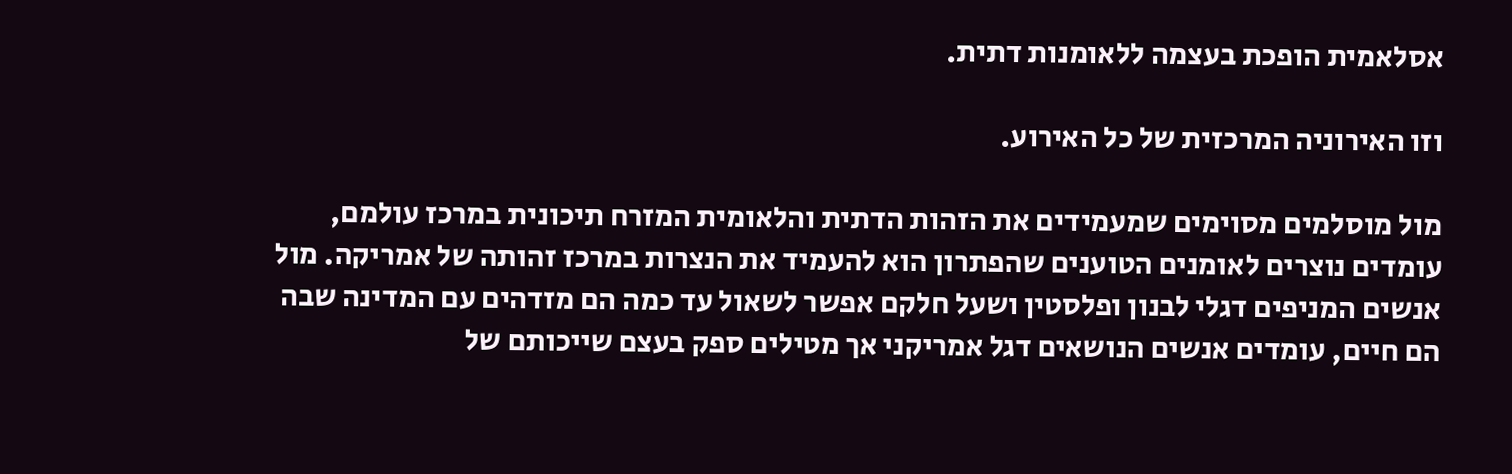אסלאמית הופכת בעצמה ללאומנות דתית.

וזו האירוניה המרכזית של כל האירוע.

מול מוסלמים מסוימים שמעמידים את הזהות הדתית והלאומית המזרח תיכונית במרכז עולמם, עומדים נוצרים לאומנים הטוענים שהפתרון הוא להעמיד את הנצרות במרכז זהותה של אמריקה. מול אנשים המניפים דגלי לבנון ופלסטין ושעל חלקם אפשר לשאול עד כמה הם מזדהים עם המדינה שבה הם חיים, עומדים אנשים הנושאים דגל אמריקני אך מטילים ספק בעצם שייכותם של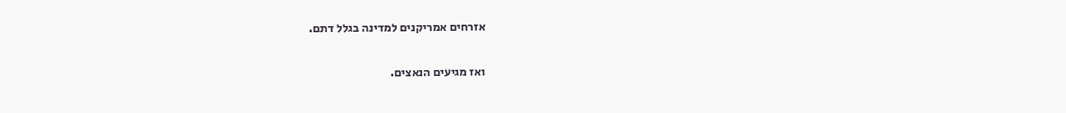אזרחים אמריקנים למדינה בגלל דתם.

ואז מגיעים הנאצים.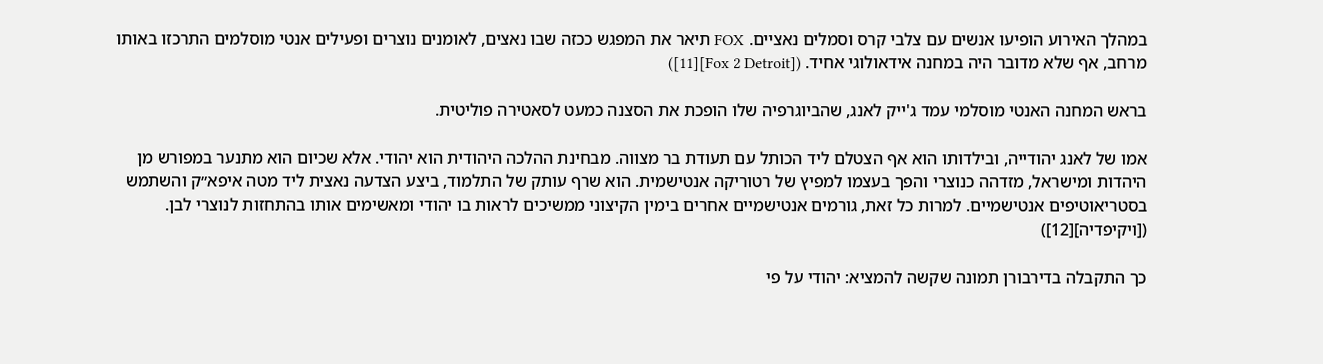במהלך האירוע הופיעו אנשים עם צלבי קרס וסמלים נאציים. FOX תיאר את המפגש ככזה שבו נאצים, לאומנים נוצרים ופעילים אנטי מוסלמים התרכזו באותו מרחב, אף שלא מדובר היה במחנה אידאולוגי אחיד. ([Fox 2 Detroit][11])

בראש המחנה האנטי מוסלמי עמד ג'ייק לאנג, שהביוגרפיה שלו הופכת את הסצנה כמעט לסאטירה פוליטית.

אמו של לאנג יהודייה, ובילדותו הוא אף הצטלם ליד הכותל עם תעודת בר מצווה. מבחינת ההלכה היהודית הוא יהודי. אלא שכיום הוא מתנער במפורש מן היהדות ומישראל, מזדהה כנוצרי והפך בעצמו למפיץ של רטוריקה אנטישמית. הוא שרף עותק של התלמוד, ביצע הצדעה נאצית ליד מטה איפא״ק והשתמש בסטריאוטיפים אנטישמיים. למרות כל זאת, גורמים אנטישמיים אחרים בימין הקיצוני ממשיכים לראות בו יהודי ומאשימים אותו בהתחזות לנוצרי לבן. ([ויקיפדיה][12])

כך התקבלה בדירבורן תמונה שקשה להמציא: יהודי על פי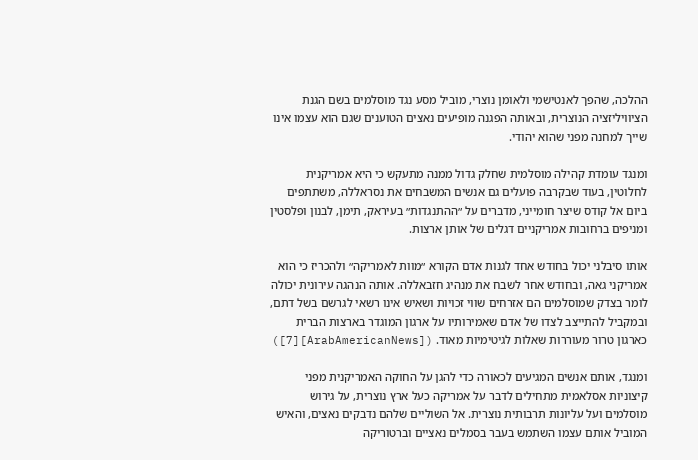ההלכה, שהפך לאנטישמי ולאומן נוצרי, מוביל מסע נגד מוסלמים בשם הגנת הציוויליזציה הנוצרית, ובאותה הפגנה מופיעים נאצים הטוענים שגם הוא עצמו אינו שייך למחנה מפני שהוא יהודי.

ומנגד עומדת קהילה מוסלמית שחלק גדול ממנה מתעקש כי היא אמריקנית לחלוטין, בעוד שבקרבה פועלים גם אנשים המשבחים את נסראללה, משתתפים ביום אל קודס שיצר חומייני, מדברים על ״ההתנגדות״ בעיראק, תימן, לבנון ופלסטין ומניפים ברחובות אמריקניים דגלים של אותן ארצות.

אותו סיבלני יכול בחודש אחד לגנות אדם הקורא ״מוות לאמריקה״ ולהכריז כי הוא אמריקני גאה, ובחודש אחר לשבח את מנהיג חזבאללה. אותה הנהגה עירונית יכולה לומר בצדק שמוסלמים הם אזרחים שווי זכויות ושאיש אינו רשאי לגרשם בשל דתם, ובמקביל להתייצב לצדו של אדם שאמירותיו על ארגון המוגדר בארצות הברית כארגון טרור מעוררות שאלות לגיטימיות מאוד. ([ArabAmericanNews][7])

ומנגד, אותם אנשים המגיעים לכאורה כדי להגן על החוקה האמריקנית מפני קיצוניות אסלאמית מתחילים לדבר על אמריקה כעל ארץ נוצרית, על גירוש מוסלמים ועל עליונות תרבותית נוצרית. אל השוליים שלהם נדבקים נאצים, והאיש המוביל אותם עצמו השתמש בעבר בסמלים נאציים וברטוריקה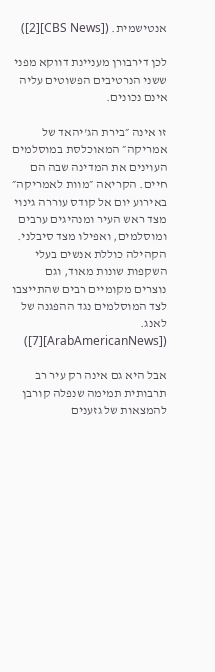אנטישמית. ([CBS News][2])

לכן דירבורן מעניינת דווקא מפני ששני הנרטיבים הפשוטים עליה אינם נכונים.

זו אינה ״בירת הג'יהאד של אמריקה״ המאוכלסת במוסלמים העוינים את המדינה שבה הם חיים. הקריאה ״מוות לאמריקה״ באירוע יום אל קודס עוררה גינוי מצד ראש העיר ומנהיגים ערבים ומוסלמים, ואפילו מצד סיבלני. הקהילה כוללת אנשים בעלי השקפות שונות מאוד, וגם נוצרים מקומיים רבים שהתייצבו לצד המוסלמים נגד ההפגנה של לאנג. ([ArabAmericanNews][7])

אבל היא גם אינה רק עיר רב תרבותית תמימה שנפלה קורבן להמצאות של גזענים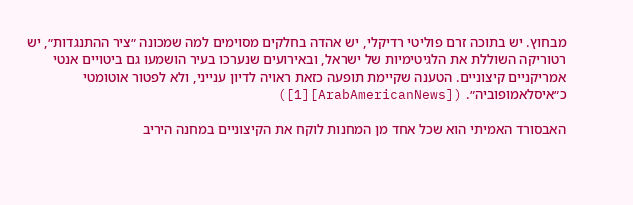מבחוץ. יש בתוכה זרם פוליטי רדיקלי, יש אהדה בחלקים מסוימים למה שמכונה ״ציר ההתנגדות״, יש רטוריקה השוללת את הלגיטימיות של ישראל, ובאירועים שנערכו בעיר הושמעו גם ביטויים אנטי אמריקניים קיצוניים. הטענה שקיימת תופעה כזאת ראויה לדיון ענייני, ולא לפטור אוטומטי כ״איסלאמופוביה״. ([ArabAmericanNews][1])

האבסורד האמיתי הוא שכל אחד מן המחנות לוקח את הקיצוניים במחנה היריב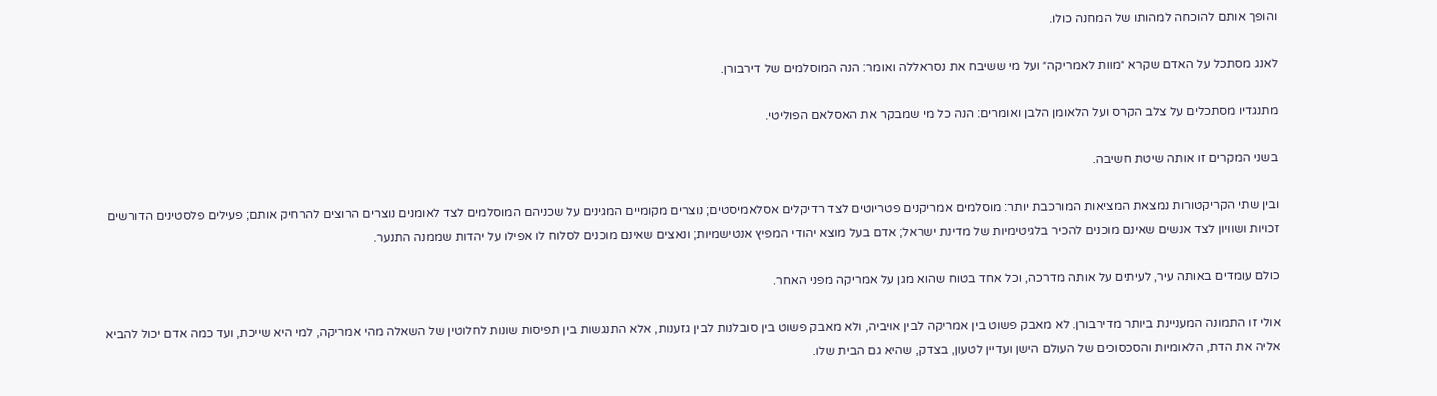והופך אותם להוכחה למהותו של המחנה כולו.

לאנג מסתכל על האדם שקרא ״מוות לאמריקה״ ועל מי ששיבח את נסראללה ואומר: הנה המוסלמים של דירבורן.

מתנגדיו מסתכלים על צלב הקרס ועל הלאומן הלבן ואומרים: הנה כל מי שמבקר את האסלאם הפוליטי.

בשני המקרים זו אותה שיטת חשיבה.

ובין שתי הקריקטורות נמצאת המציאות המורכבת יותר: מוסלמים אמריקנים פטריוטים לצד רדיקלים אסלאמיסטים; נוצרים מקומיים המגינים על שכניהם המוסלמים לצד לאומנים נוצרים הרוצים להרחיק אותם; פעילים פלסטינים הדורשים זכויות ושוויון לצד אנשים שאינם מוכנים להכיר בלגיטימיות של מדינת ישראל; אדם בעל מוצא יהודי המפיץ אנטישמיות; ונאצים שאינם מוכנים לסלוח לו אפילו על יהדות שממנה התנער.

כולם עומדים באותה עיר, לעיתים על אותה מדרכה, וכל אחד בטוח שהוא מגן על אמריקה מפני האחר.

אולי זו התמונה המעניינת ביותר מדירבורן. לא מאבק פשוט בין אמריקה לבין אויביה, ולא מאבק פשוט בין סובלנות לבין גזענות, אלא התנגשות בין תפיסות שונות לחלוטין של השאלה מהי אמריקה, למי היא שייכת, ועד כמה אדם יכול להביא אליה את הדת, הלאומיות והסכסוכים של העולם הישן ועדיין לטעון, בצדק, שהיא גם הבית שלו.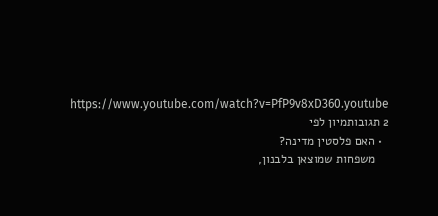https://www.youtube.com/watch?v=PfP9v8xD360.youtube
2 תגובותמיון לפי
  • האם פלסטין מדינה?
    משפחות שמוצאן בלבנון,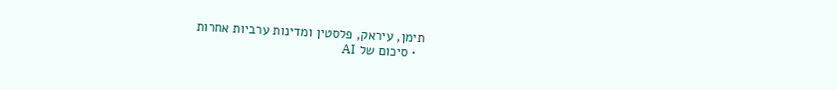תימן, עיראק, פלסטין ומדינות ערביות אחרות
  • סיכום של AI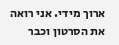ארוך מידי. אני רואה את הסרטון וכבר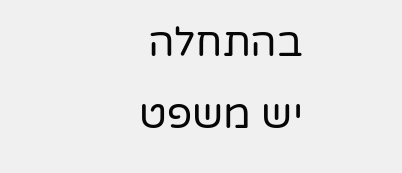בהתחלה יש משפט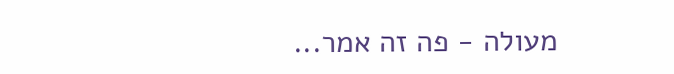מעולה - פה זה אמר...